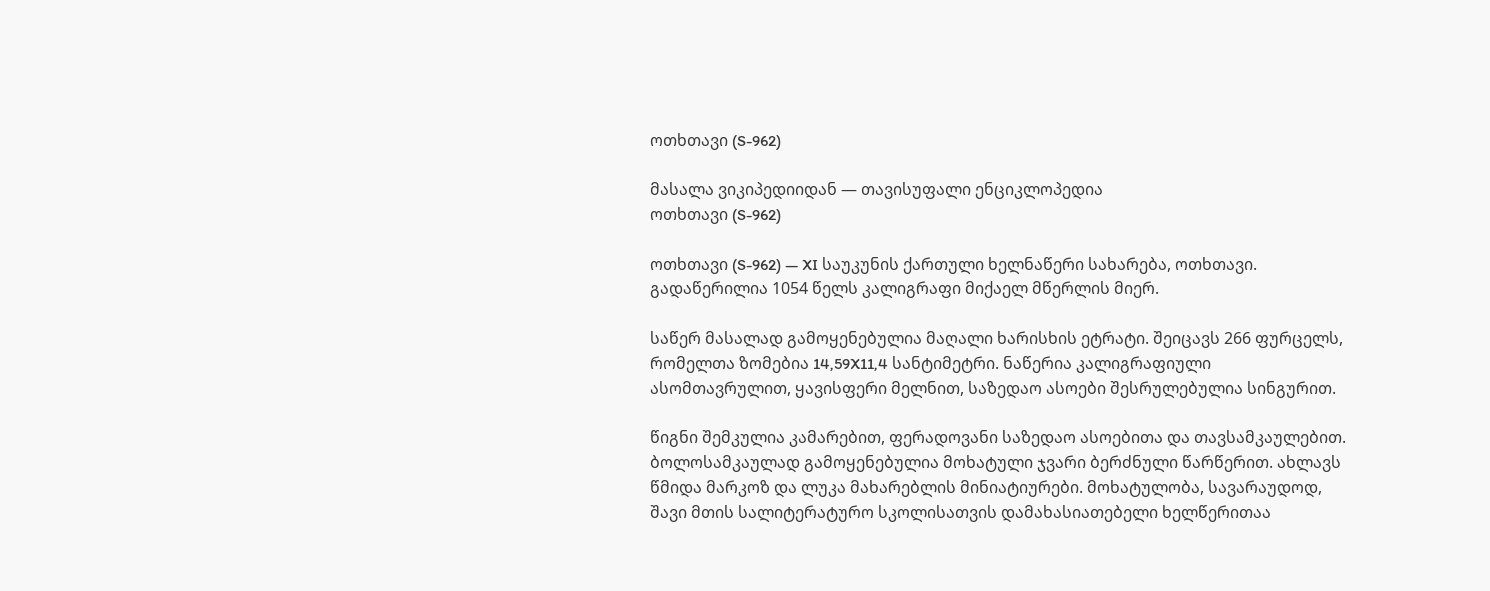ოთხთავი (S-962)

მასალა ვიკიპედიიდან — თავისუფალი ენციკლოპედია
ოთხთავი (S-962)

ოთხთავი (S-962) — XI საუკუნის ქართული ხელნაწერი სახარება, ოთხთავი. გადაწერილია 1054 წელს კალიგრაფი მიქაელ მწერლის მიერ.

საწერ მასალად გამოყენებულია მაღალი ხარისხის ეტრატი. შეიცავს 266 ფურცელს, რომელთა ზომებია 14,59X11,4 სანტიმეტრი. ნაწერია კალიგრაფიული ასომთავრულით, ყავისფერი მელნით, საზედაო ასოები შესრულებულია სინგურით.

წიგნი შემკულია კამარებით, ფერადოვანი საზედაო ასოებითა და თავსამკაულებით. ბოლოსამკაულად გამოყენებულია მოხატული ჯვარი ბერძნული წარწერით. ახლავს წმიდა მარკოზ და ლუკა მახარებლის მინიატიურები. მოხატულობა, სავარაუდოდ, შავი მთის სალიტერატურო სკოლისათვის დამახასიათებელი ხელწერითაა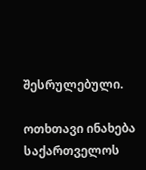შესრულებული.

ოთხთავი ინახება საქართველოს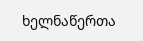ხელნაწერთა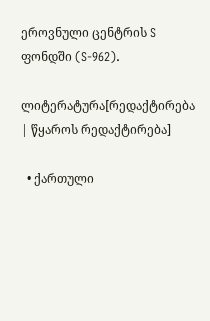ეროვნული ცენტრის S ფონდში (S-962).

ლიტერატურა[რედაქტირება | წყაროს რედაქტირება]

  • ქართული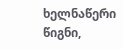ხელნაწერი წიგნი,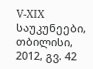V-XIX საუკუნეები, თბილისი, 2012, გვ. 42